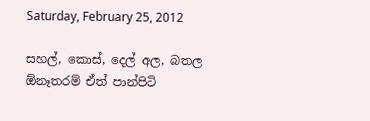Saturday, February 25, 2012

සහල්, කොස්, දෙල් අල, බතල ඕනෑතරම් ඒත් පාන්පිටි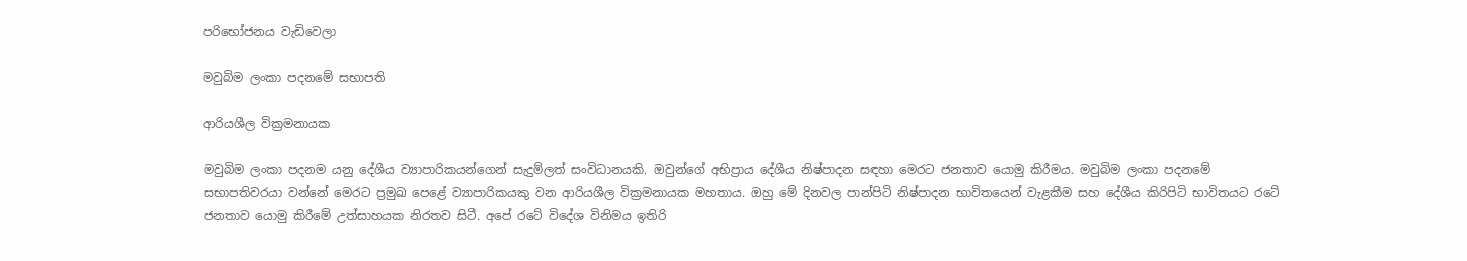පරිභෝජනය වැඩිවෙලා

මවුබිම ලංකා පදනමේ සභාපති

ආරියශීල වික්‍රමනායක

මවුබිම ලංකා පදනම යනු දේශීය ව්‍යාපාරිකයන්ගෙන් සැදුම්ලත් සංවිධානයකි. ඔවුන්ගේ අභිප්‍රාය දේශීය නිෂ්පාදන සඳහා මෙරට ජනතාව යොමු කිරීමය. මවුබිම ලංකා පදනමේ සභාපතිවරයා වන්නේ මෙරට ප්‍රමුඛ පෙළේ ව්‍යාපාරිකයකු වන ආරියශීල වික්‍රමනායක මහතාය. ඔහු මේ දිනවල පාන්පිටි නිෂ්පාදන භාවිතයෙන් වැළකීම සහ දේශීය කිරිපිටි භාවිතයට රටේ ජනතාව යොමු කිරීමේ උත්සාහයක නිරතව සිටී. අපේ රටේ විදේශ විනිමය ඉතිරි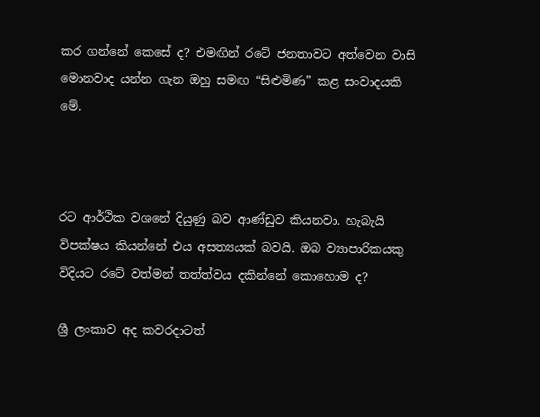කර ගන්නේ කෙසේ ද? එමඟින් රටේ ජනතාවට අත්වෙන වාසි මොනවාද යන්න ගැන ඔහු සමඟ “සිළුමිණ” කළ සංවාදයකි මේ.



රට ආර්ථික වශනේ දියුණු බව ආණ්ඩුව කියනවා. හැබැයි විපක්ෂය කියන්නේ එය අසත්‍යයක් බවයි. ඔබ ව්‍යාපාරිකයකු විදියට රටේ වත්මන් තත්ත්වය දකින්නේ කොහොම ද?

ශ්‍රී ලංකාව අද කවරදාටත්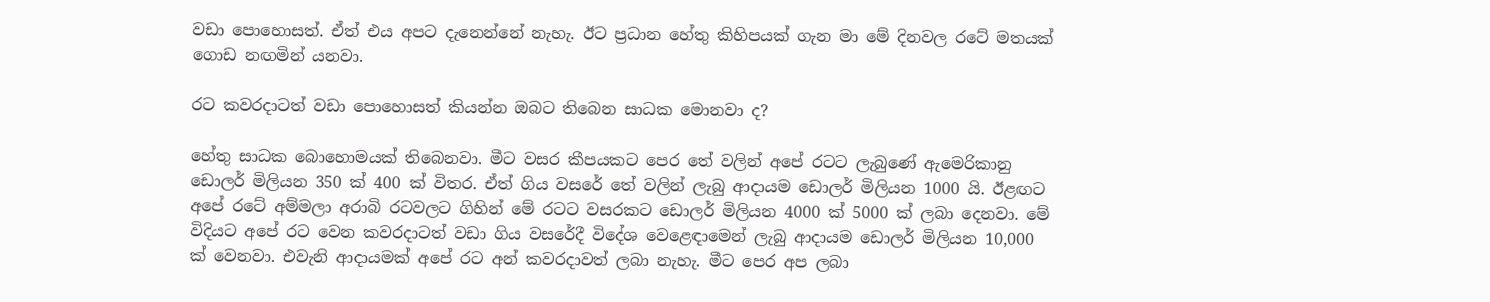වඩා පොහොසත්. ඒත් එය අපට දැනෙන්නේ නැහැ. ඊට ප්‍රධාන හේතු කිහිපයක් ගැන මා මේ දිනවල රටේ මතයක් ගොඩ නඟමින් යනවා.

රට කවරදාටත් වඩා පොහොසත් කියන්න ඔබට තිබෙන සාධක මොනවා ද?

හේතු සාධක බොහොමයක් තිබෙනවා. මීට වසර කීපයකට පෙර තේ වලින් අපේ රටට ලැබුණේ ඇමෙරිකානු ඩොලර් මිලියන 350 ක් 400 ක් විතර. ඒත් ගිය වසරේ තේ වලින් ලැබු ආදායම ඩොලර් මිලියන 1000 යි. ඊළඟට අපේ රටේ අම්මලා අරාබි රටවලට ගිහින් මේ රටට වසරකට ඩොලර් මිලියන 4000 ක් 5000 ක් ලබා දෙනවා. මේ විදියට අපේ රට වෙන කවරදාටත් වඩා ගිය වසරේදී විදේශ වෙළෙඳාමෙන් ලැබු ආදායම ඩොලර් මිලියන 10,000 ක් වෙනවා. එවැනි ආදායමක් අපේ රට අන් කවරදාවත් ලබා නැහැ. මීට පෙර අප ලබා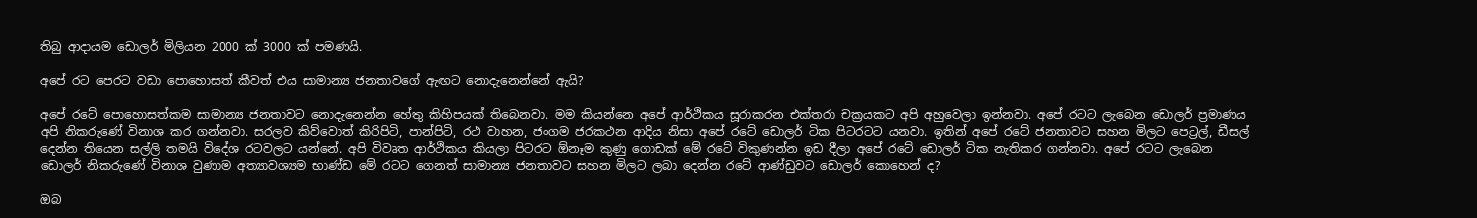තිබු ආදායම ඩොලර් මිලියන 2000 ක් 3000 ක් පමණයි.

අපේ රට පෙරට වඩා පොහොසත් කීවත් එය සාමාන්‍ය ජනතාවගේ ඇඟට නොදැනෙන්නේ ඇයි?

අපේ රටේ පොහොසත්කම සාමාන්‍ය ජනතාවට නොදැනෙන්න හේතු කිහිපයක් තිබෙනවා. මම කියන්නෙ අපේ ආර්ථිකය සූරාකරන එක්තරා චක්‍රයකට අපි අහුවෙලා ඉන්නවා. අපේ රටට ලැබෙන ඩොලර් ප්‍රමාණය අපි නිකරුණේ විනාශ කර ගන්නවා. සරලව කිව්වොත් කිරිපිටි, පාන්පිටි, රථ වාහන, ජංගම ජරකථන ආදිය නිසා අපේ රටේ ඩොලර් ටික පිටරටට යනවා. ඉතින් අපේ රටේ ජනතාවට සහන මිලට පෙට්‍රල්, ඩීසල් දෙන්න තියෙන සල්ලි තමයි විදේශ රටවලට යන්නේ. අපි විවෘත ආර්ථිකය කියලා පිටරට ඕනෑම කුණු ගොඩක් මේ රටේ විකුණන්න ඉඩ දීලා අපේ රටේ ඩොලර් ටික නැතිකර ගන්නවා. අපේ රටට ලැබෙන ඩොලර් නිකරුණේ විනාශ වුණාම අත්‍යාවශ්‍යම භාණ්ඩ මේ රටට ගෙනත් සාමාන්‍ය ජනතාවට සහන මිලට ලබා දෙන්න රටේ ආණ්ඩුවට ඩොලර් කොහෙන් ද?

ඔබ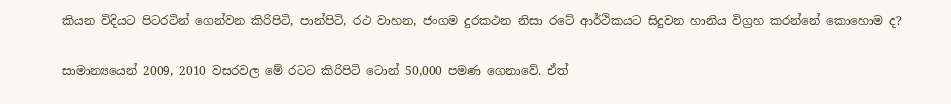කියන විදියට පිටරටින් ගෙන්වන කිරිපිටි, පාන්පිටි, රථ වාහන, ජංගම දුරකථන නිසා රටේ ආර්ථිකයට සිදුවන හානිය විග්‍රහ කරන්නේ කොහොම ද?

සාමාන්‍යයෙන් 2009, 2010 වසරවල මේ රටට කිරිපිටි ටොන් 50,000 පමණ ගෙනාවේ. ඒත්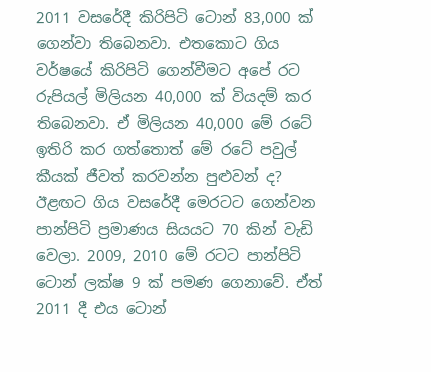2011 වසරේදී කිරිපිටි ටොන් 83,000 ක් ගෙන්වා තිබෙනවා. එතකොට ගිය වර්ෂයේ කිරිපිටි ගෙන්වීමට අපේ රට රුපියල් මිලියන 40,000 ක් වියදම් කර තිබෙනවා. ඒ මිලියන 40,000 මේ රටේ ඉතිරි කර ගත්තොත් මේ රටේ පවුල් කීයක් ජීවත් කරවන්න පුළුවන් ද? ඊළඟට ගිය වසරේදී මෙරටට ගෙන්වන පාන්පිටි ප්‍රමාණය සියයට 70 කින් වැඩි වෙලා. 2009, 2010 මේ රටට පාන්පිටි ටොන් ලක්ෂ 9 ක් පමණ ගෙනාවේ. ඒත් 2011 දී එය ටොන්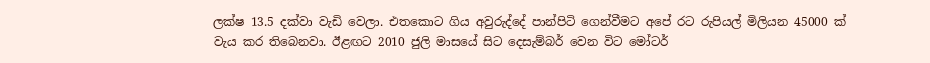ලක්ෂ 13.5 දක්වා වැඩි වෙලා. එතකොට ගිය අවුරුද්දේ පාන්පිටි ගෙන්වීමට අපේ රට රුපියල් මිලියන 45000 ක් වැය කර තිබෙනවා. ඊළඟට 2010 ජුලි මාසයේ සිට දෙසැම්බර් වෙන විට මෝටර්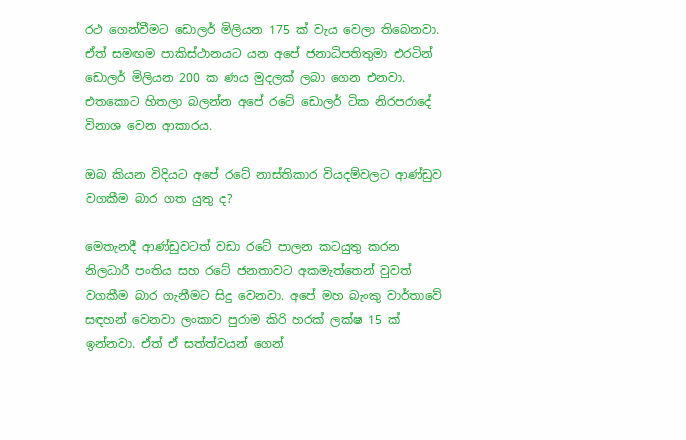රථ ගෙන්වීමට ඩොලර් මිලියන 175 ක් වැය වෙලා තිබෙනවා. ඒත් සමඟම පාකිස්ථානයට යන අපේ ජනාධිපතිතුමා එරටින් ඩොලර් මිලියන 200 ක ණය මුදලක් ලබා ගෙන එනවා. එතකොට හිතලා බලන්න අපේ රටේ ඩොලර් ටික නිරපරාදේ විනාශ වෙන ආකාරය.

ඔබ කියන විදියට අපේ රටේ නාස්තිකාර වියදම්වලට ආණ්ඩුව වගකීම බාර ගත යුතු ද?

මෙතැනදී ආණ්ඩුවටත් වඩා රටේ පාලන කටයුතු කරන නිලධාරී පංතිය සහ රටේ ජනතාවට අකමැත්තෙන් වුවත් වගකීම බාර ගැනීමට සිදු වෙනවා. අපේ මහ බැංකු වාර්තාවේ සඳහන් වෙනවා ලංකාව පුරාම කිරි හරක් ලක්ෂ 15 ක් ඉන්නවා. ඒත් ඒ සත්ත්වයන් ගෙන්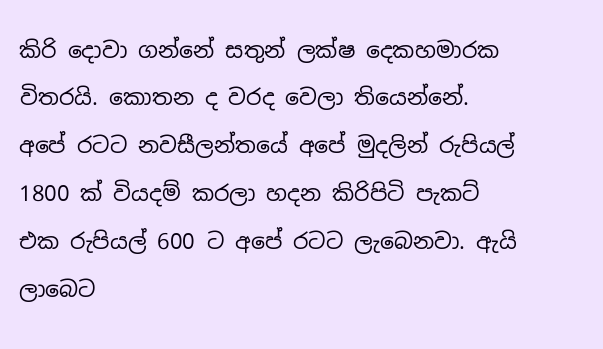කිරි දොවා ගන්නේ සතුන් ලක්ෂ දෙකහමාරක විතරයි. කොතන ද වරද වෙලා තියෙන්නේ. අපේ රටට නවසීලන්තයේ අපේ මුදලින් රුපියල් 1800 ක් වියදම් කරලා හදන කිරිපිටි පැකට් එක රුපියල් 600 ට අපේ රටට ලැබෙනවා. ඇයි ලාබෙට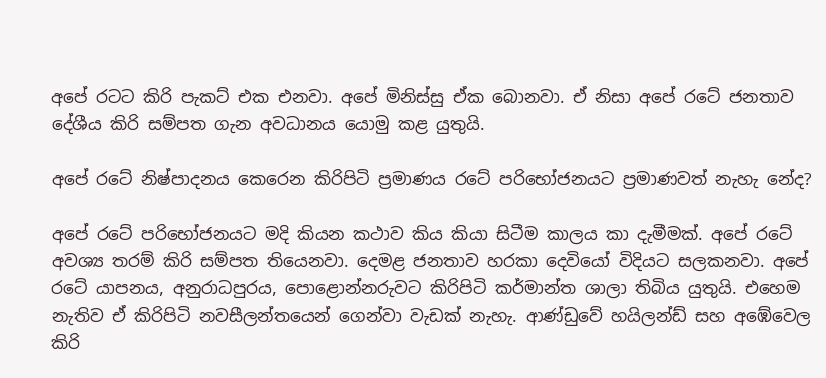අපේ රටට කිරි පැකට් එක එනවා. අපේ මිනිස්සු ඒක බොනවා. ඒ නිසා අපේ රටේ ජනතාව දේශීය කිරි සම්පත ගැන අවධානය යොමු කළ යුතුයි.

අපේ රටේ නිෂ්පාදනය කෙරෙන කිරිපිටි ප්‍රමාණය රටේ පරිභෝජනයට ප්‍රමාණවත් නැහැ නේද?

අපේ රටේ පරිභෝජනයට මදි කියන කථාව කිය කියා සිටීම කාලය කා දැමීමක්. අපේ රටේ අවශ්‍ය තරම් කිරි සම්පත තියෙනවා. දෙමළ ජනතාව හරකා දෙවියෝ විදියට සලකනවා. අපේ රටේ යාපනය, අනුරාධපුරය, පොළොන්නරුවට කිරිපිටි කර්මාන්ත ශාලා තිබිය යුතුයි. එහෙම නැතිව ඒ කිරිපිටි නවසීලන්තයෙන් ගෙන්වා වැඩක් නැහැ. ආණ්ඩුවේ හයිලන්ඩ් සහ අඹේවෙල කිරි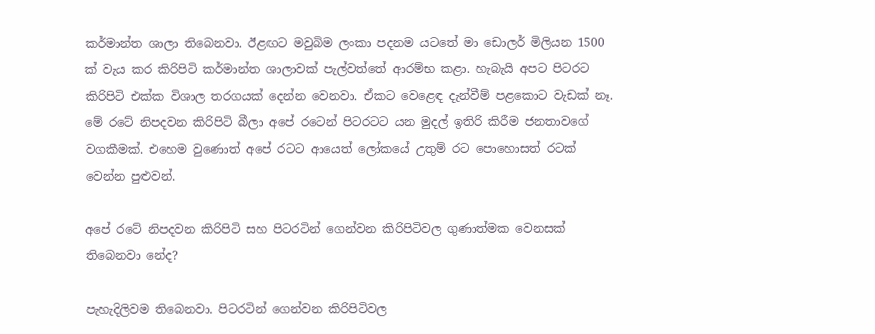කර්මාන්ත ශාලා තිබෙනවා. ඊළඟට මවුබිම ලංකා පදනම යටතේ මා ඩොලර් මිලියන 1500 ක් වැය කර කිරිපිටි කර්මාන්ත ශාලාවක් පැල්වත්තේ ආරම්භ කළා. හැබැයි අපට පිටරට කිරිපිටි එක්ක විශාල තරගයක් දෙන්න වෙනවා. ඒකට වෙළෙඳ දැන්වීම් පළකොට වැඩක් නෑ. මේ රටේ නිපදවන කිරිපිටි බීලා අපේ රටෙන් පිටරටට යන මුදල් ඉතිරි කිරීම ජනතාවගේ වගකීමක්. එහෙම වුණොත් අපේ රටට ආයෙත් ලෝකයේ උතුම් රට පොහොසත් රටක් වෙන්න පුළුවන්.

අපේ රටේ නිපදවන කිරිපිටි සහ පිටරටින් ගෙන්වන කිරිපිටිවල ගුණාත්මක වෙනසක් තිබෙනවා නේද?

පැහැදිලිවම තිබෙනවා. පිටරටින් ගෙන්වන කිරිපිටිවල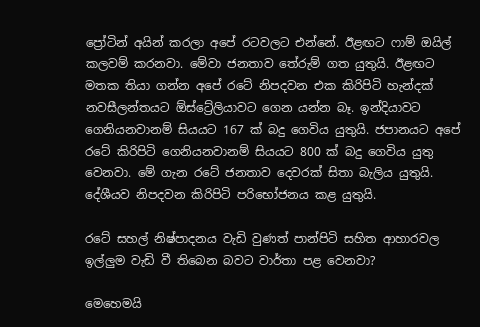ප්‍රෝටින් අයින් කරලා අපේ රටවලට එන්නේ. ඊළඟට ෆාම් ඔයිල් කලවම් කරනවා. මේවා ජනතාව තේරුම් ගත යුතුයි. ඊළඟට මතක තියා ගන්න අපේ රටේ නිපදවන එක කිරිපිටි හැන්දක් නවසීලන්තයට ඕස්ට්‍රේලියාවට ගෙන යන්න බෑ. ඉන්දියාවට ගෙනියනවානම් සියයට 167 ක් බදු ගෙවිය යුතුයි. ජපානයට අපේ රටේ කිරිපිටි ගෙනියනවානම් සියයට 800 ක් බදු ගෙවිය යුතු වෙනවා. මේ ගැන රටේ ජනතාව දෙවරක් සිතා බැලිය යුතුයි. දේශීයව නිපදවන කිරිපිටි පරිභෝජනය කළ යුතුයි.

රටේ සහල් නිෂ්පාදනය වැඩි වුණත් පාන්පිටි සහිත ආහාරවල ඉල්ලුම වැඩි වී තිබෙන බවට වාර්තා පළ වෙනවා?

මෙහෙමයි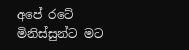අපේ රටේ මිනිස්සුන්ට මට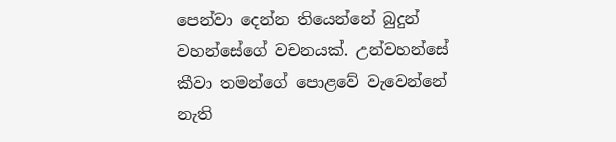පෙන්වා දෙන්න තියෙන්නේ බුදුන් වහන්සේගේ වචනයක්. උන්වහන්සේ කීවා තමන්ගේ පොළවේ වැවෙන්නේ නැති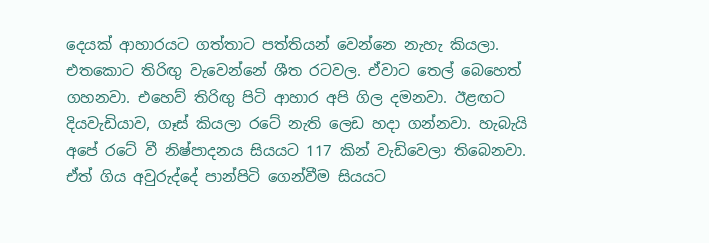දෙයක් ආහාරයට ගත්තාට පත්තියන් වෙන්නෙ නැහැ කියලා. එතකොට තිරිඟු වැවෙන්නේ ශීත රටවල. ඒවාට තෙල් බෙහෙත් ගහනවා. එහෙව් තිරිඟු පිටි ආහාර අපි ගිල දමනවා. ඊළඟට දියවැඩියාව, ගෑස් කියලා රටේ නැති ලෙඩ හදා ගන්නවා. හැබැයි අපේ රටේ වී නිෂ්පාදනය සියයට 117 කින් වැඩිවෙලා තිබෙනවා. ඒත් ගිය අවුරුද්දේ පාන්පිටි ගෙන්වීම සියයට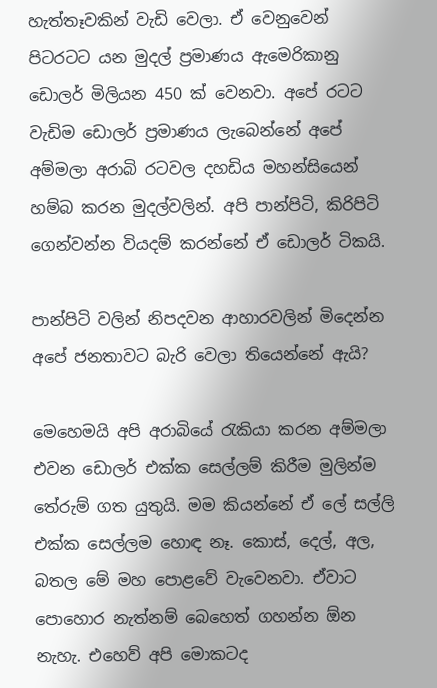හැත්තෑවකින් වැඩි වෙලා. ඒ වෙනුවෙන් පිටරටට යන මුදල් ප්‍රමාණය ඇමෙරිකානු ඩොලර් මිලියන 450 ක් වෙනවා. අපේ රටට වැඩිම ඩොලර් ප්‍රමාණය ලැබෙන්නේ අපේ අම්මලා අරාබි රටවල දහඩිය මහන්සියෙන් හම්බ කරන මුදල්වලින්. අපි පාන්පිටි, කිරිපිටි ගෙන්වන්න වියදම් කරන්නේ ඒ ඩොලර් ටිකයි.

පාන්පිටි වලින් නිපදවන ආහාරවලින් මිදෙන්න අපේ ජනතාවට බැරි වෙලා තියෙන්නේ ඇයි?

මෙහෙමයි අපි අරාබියේ රැකියා කරන අම්මලා එවන ඩොලර් එක්ක සෙල්ලම් කිරීම මුලින්ම තේරුම් ගත යුතුයි. මම කියන්නේ ඒ ලේ සල්ලි එක්ක සෙල්ලම හොඳ නෑ. කොස්, දෙල්, අල, බතල මේ මහ පොළවේ වැවෙනවා. ඒවාට පොහොර නැත්නම් බෙහෙත් ගහන්න ඕන නැහැ. එහෙව් අපි මොකටද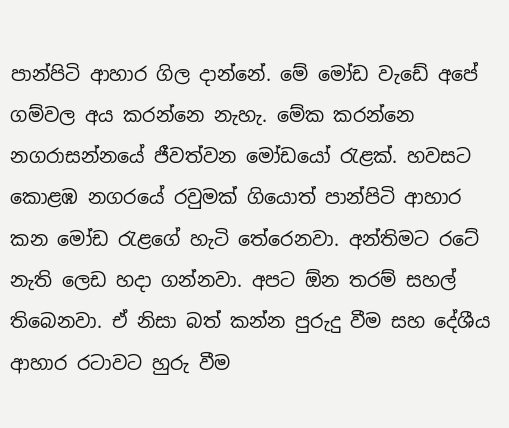පාන්පිටි ආහාර ගිල දාන්නේ. මේ මෝඩ වැඩේ අපේ ගම්වල අය කරන්නෙ නැහැ. මේක කරන්නෙ නගරාසන්නයේ ජීවත්වන මෝඩයෝ රැළක්. හවසට කොළඹ නගරයේ රවුමක් ගියොත් පාන්පිටි ආහාර කන මෝඩ රැළගේ හැටි තේරෙනවා. අන්තිමට රටේ නැති ලෙඩ හදා ගන්නවා. අපට ඕන තරම් සහල් තිබෙනවා. ඒ නිසා බත් කන්න පුරුදු වීම සහ දේශීය ආහාර රටාවට හුරු වීම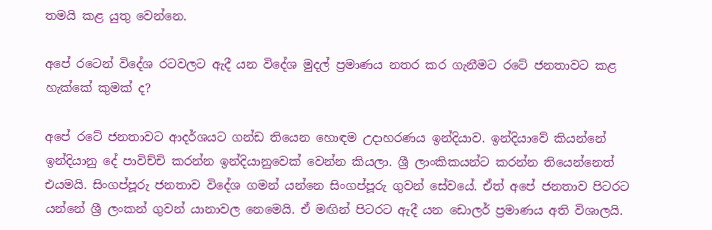තමයි කළ යුතු වෙන්නෙ.

අපේ රටෙන් විදේශ රටවලට ඇදී යන විදේශ මුදල් ප්‍රමාණය නතර කර ගැනීමට රටේ ජනතාවට කළ හැක්කේ කුමක් ද?

අපේ රටේ ජනතාවට ආදර්ශයට ගන්ඩ තියෙන හොඳම උදාහරණය ඉන්දියාව. ඉන්දියාවේ කියන්නේ ඉන්දියානු දේ පාවිච්චි කරන්න ඉන්දියානුවෙක් වෙන්න කියලා. ශ්‍රී ලාංකිකයන්ට කරන්න තියෙන්නෙත් එයමයි. සිංගප්පූරු ජනතාව විදේශ ගමන් යන්නෙ සිංගප්පූරු ගුවන් සේවයේ. ඒත් අපේ ජනතාව පිටරට යන්නේ ශ්‍රී ලංකන් ගුවන් යානාවල නෙමෙයි. ඒ මඟින් පිටරට ඇදී යන ඩොලර් ප්‍රමාණය අති විශාලයි.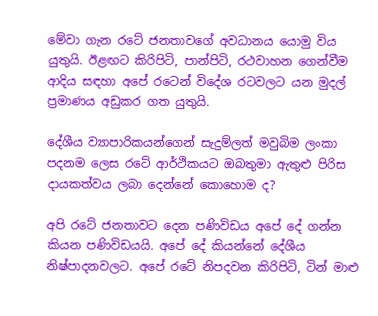මේවා ගැන රටේ ජනතාවගේ අවධානය යොමු විය යුතුයි. ඊළඟට කිරිපිටි, පාන්පිටි, රථවාහන ගෙන්වීම ආදිය සඳහා අපේ රටෙන් විදේශ රටවලට යන මුදල් ප්‍රමාණය අඩුකර ගත යුතුයි.

දේශීය ව්‍යාපාරිකයන්ගෙන් සැදුම්ලත් මවුබිම ලංකා පදනම ලෙස රටේ ආර්ථිකයට ඔබතුමා ඇතුළු පිරිස දායකත්වය ලබා දෙන්නේ කොහොම ද?

අපි රටේ ජනතාවට දෙන පණිවිඩය අපේ දේ ගන්න කියන පණිවිඩයයි. අපේ දේ කියන්නේ දේශීය නිෂ්පාදනවලට. අපේ රටේ නිපදවන කිරිපිටි, ටින් මාළු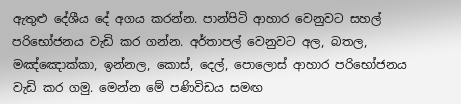ඇතුළු දේශීය දේ අගය කරන්න. පාන්පිටි ආහාර වෙනුවට සහල් පරිභෝජනය වැඩි කර ගන්න. අර්තාපල් වෙනුවට අල, බතල, මඤ්ඤොක්කා, ඉන්නල, කොස්, දෙල්, පොලොස් ආහාර පරිභෝජනය වැඩි කර ගමු. මෙන්න මේ පණිවිඩය සමඟ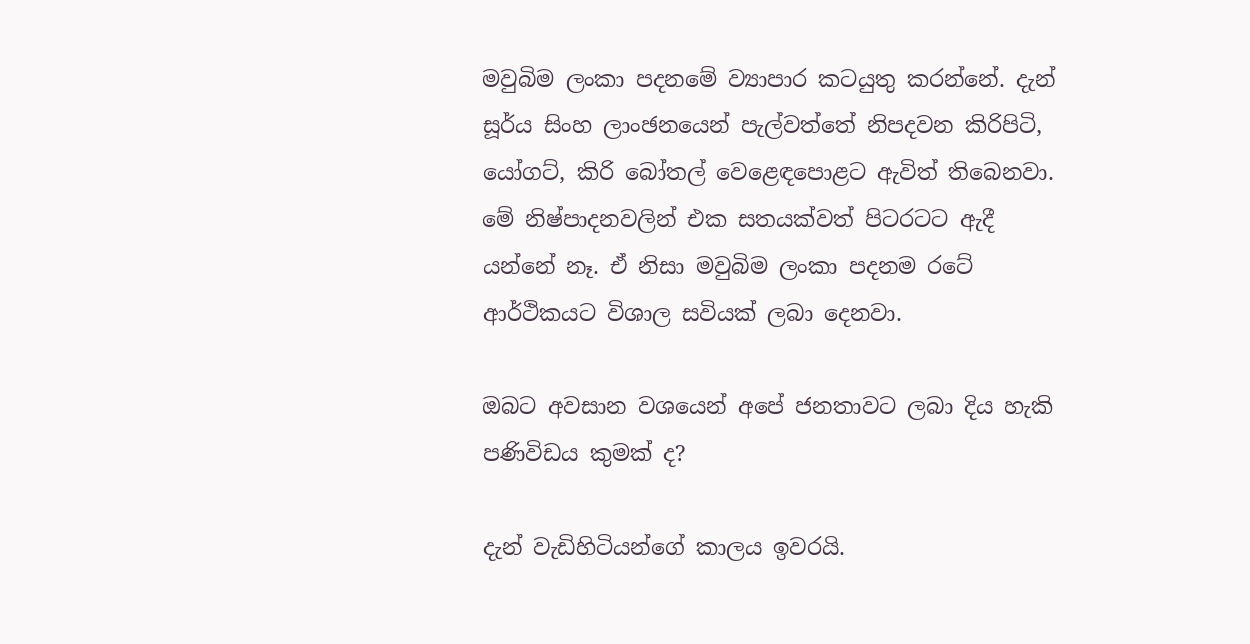මවුබිම ලංකා පදනමේ ව්‍යාපාර කටයුතු කරන්නේ. දැන් සූර්ය සිංහ ලාංඡනයෙන් පැල්වත්තේ නිපදවන කිරිපිටි, යෝගට්, කිරි බෝතල් වෙළෙඳපොළට ඇවිත් තිබෙනවා. මේ නිෂ්පාදනවලින් එක සතයක්වත් පිටරටට ඇදී යන්නේ නෑ. ඒ නිසා මවුබිම ලංකා පදනම රටේ ආර්ථිකයට විශාල සවියක් ලබා දෙනවා.

ඔබට අවසාන වශයෙන් අපේ ජනතාවට ලබා දිය හැකි පණිවිඩය කුමක් ද?

දැන් වැඩිහිටියන්ගේ කාලය ඉවරයි.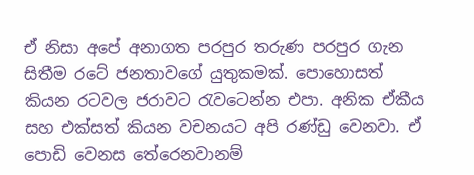ඒ නිසා අපේ අනාගත පරපුර තරුණ පරපුර ගැන සිතීම රටේ ජනතාවගේ යුතුකමක්. පොහොසත් කියන රටවල ජරාවට රැවටෙන්න එපා. අනික ඒකීය සහ එක්සත් කියන වචනයට අපි රණ්ඩු වෙනවා. ඒ පොඩි වෙනස තේරෙනවානම්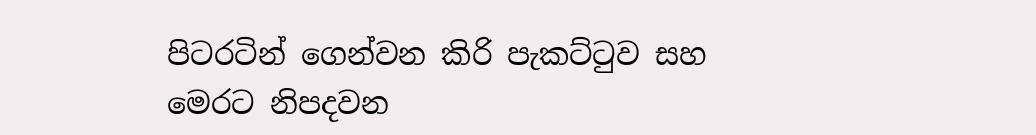පිටරටින් ගෙන්වන කිරි පැකට්ටුව සහ මෙරට නිපදවන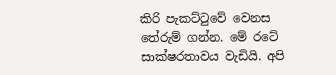කිරි පැකට්ටුවේ වෙනස තේරුම් ගන්න. මේ රටේ සාක්ෂරතාවය වැඩියි. අපි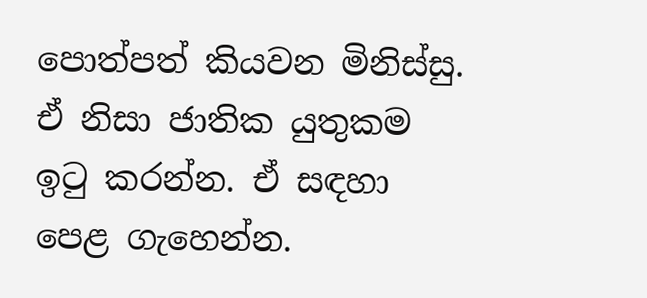පොත්පත් කියවන මිනිස්සු. ඒ නිසා ජාතික යුතුකම ඉටු කරන්න. ඒ සඳහා පෙළ ගැහෙන්න.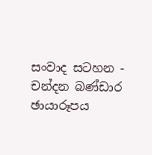සංවාද සටහන - චන්දන බණ්ඩාර
ඡායාරූපය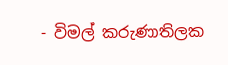- විමල් කරුණාතිලක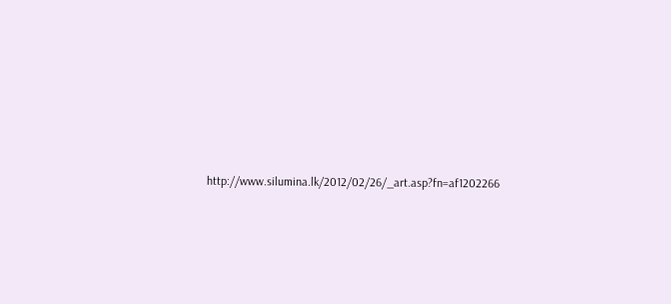http://www.silumina.lk/2012/02/26/_art.asp?fn=af1202266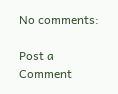No comments:

Post a Comment